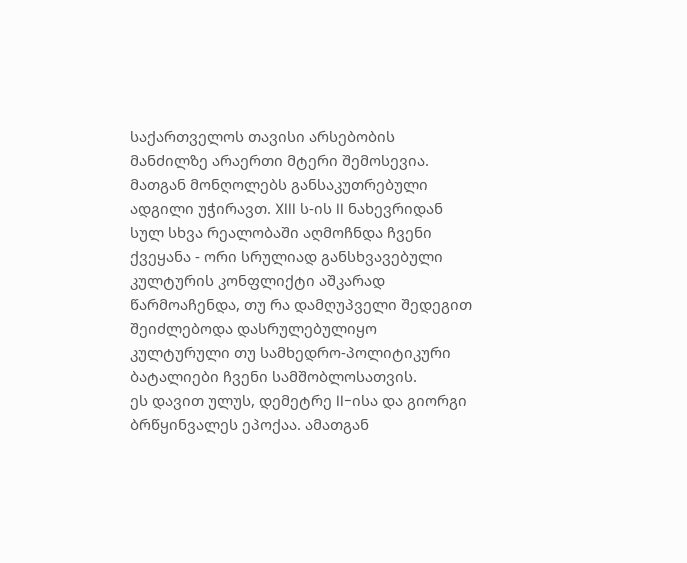საქართველოს თავისი არსებობის მანძილზე არაერთი მტერი შემოსევია. მათგან მონღოლებს განსაკუთრებული ადგილი უჭირავთ. XIII ს-ის II ნახევრიდან სულ სხვა რეალობაში აღმოჩნდა ჩვენი ქვეყანა - ორი სრულიად განსხვავებული კულტურის კონფლიქტი აშკარად წარმოაჩენდა, თუ რა დამღუპველი შედეგით შეიძლებოდა დასრულებულიყო კულტურული თუ სამხედრო-პოლიტიკური ბატალიები ჩვენი სამშობლოსათვის.
ეს დავით ულუს, დემეტრე II-ისა და გიორგი ბრწყინვალეს ეპოქაა. ამათგან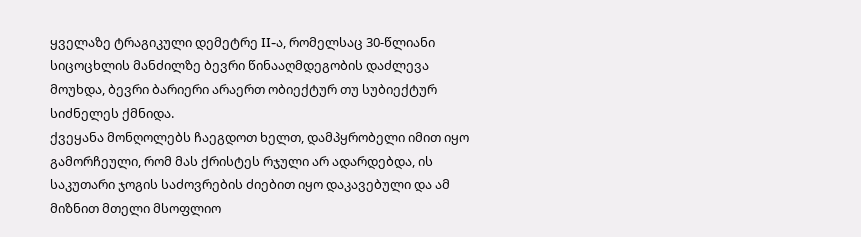ყველაზე ტრაგიკული დემეტრე II-ა, რომელსაც 30-წლიანი სიცოცხლის მანძილზე ბევრი წინააღმდეგობის დაძლევა მოუხდა, ბევრი ბარიერი არაერთ ობიექტურ თუ სუბიექტურ სიძნელეს ქმნიდა.
ქვეყანა მონღოლებს ჩაეგდოთ ხელთ, დამპყრობელი იმით იყო გამორჩეული, რომ მას ქრისტეს რჯული არ ადარდებდა, ის საკუთარი ჯოგის საძოვრების ძიებით იყო დაკავებული და ამ მიზნით მთელი მსოფლიო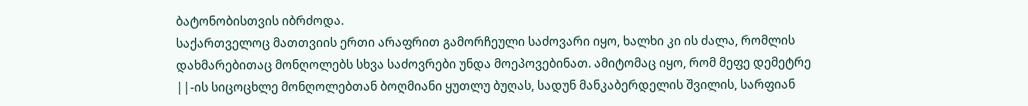ბატონობისთვის იბრძოდა.
საქართველოც მათთვიის ერთი არაფრით გამორჩეული საძოვარი იყო, ხალხი კი ის ძალა, რომლის დახმარებითაც მონღოლებს სხვა საძოვრები უნდა მოეპოვებინათ. ამიტომაც იყო, რომ მეფე დემეტრე ||-ის სიცოცხლე მონღოლებთან ბოღმიანი ყუთლუ ბუღას, სადუნ მანკაბერდელის შვილის, სარფიან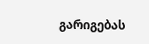გარიგებას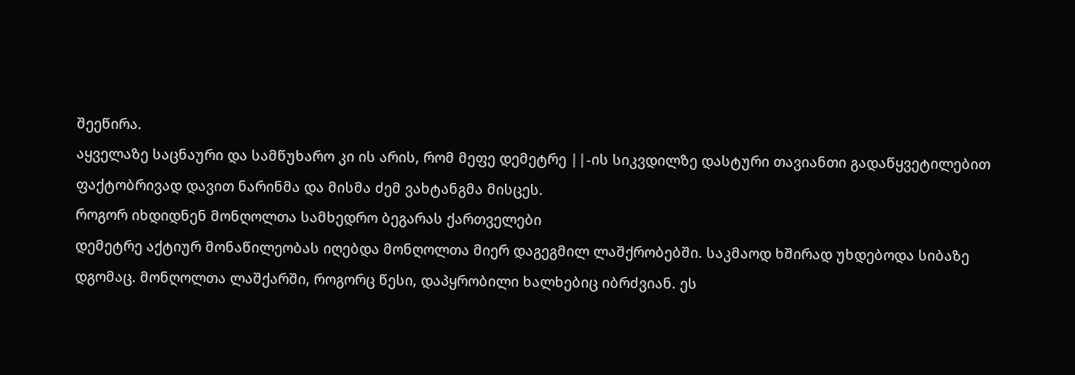შეეწირა.
აყველაზე საცნაური და სამწუხარო კი ის არის, რომ მეფე დემეტრე ||-ის სიკვდილზე დასტური თავიანთი გადაწყვეტილებით ფაქტობრივად დავით ნარინმა და მისმა ძემ ვახტანგმა მისცეს.
როგორ იხდიდნენ მონღოლთა სამხედრო ბეგარას ქართველები
დემეტრე აქტიურ მონაწილეობას იღებდა მონღოლთა მიერ დაგეგმილ ლაშქრობებში. საკმაოდ ხშირად უხდებოდა სიბაზე დგომაც. მონღოლთა ლაშქარში, როგორც წესი, დაპყრობილი ხალხებიც იბრძვიან. ეს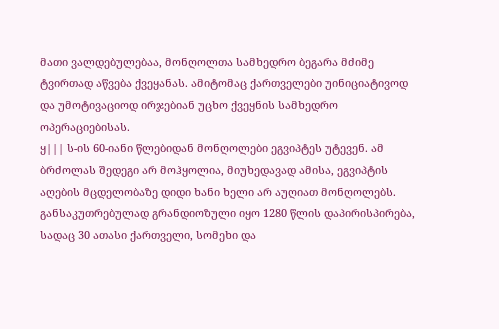მათი ვალდებულებაა, მონღოლთა სამხედრო ბეგარა მძიმე ტვირთად აწვება ქვეყანას. ამიტომაც ქართველები უინიციატივოდ და უმოტივაციოდ ირჯებიან უცხო ქვეყნის სამხედრო ოპერაციებისას.
ყ||| ს-ის 60-იანი წლებიდან მონღოლები ეგვიპტეს უტევენ. ამ ბრძოლას შედეგი არ მოჰყოლია, მიუხედავად ამისა, ეგვიპტის აღების მცდელობაზე დიდი ხანი ხელი არ აუღიათ მონღოლებს. განსაკუთრებულად გრანდიოზული იყო 1280 წლის დაპირისპირება, სადაც 30 ათასი ქართველი, სომეხი და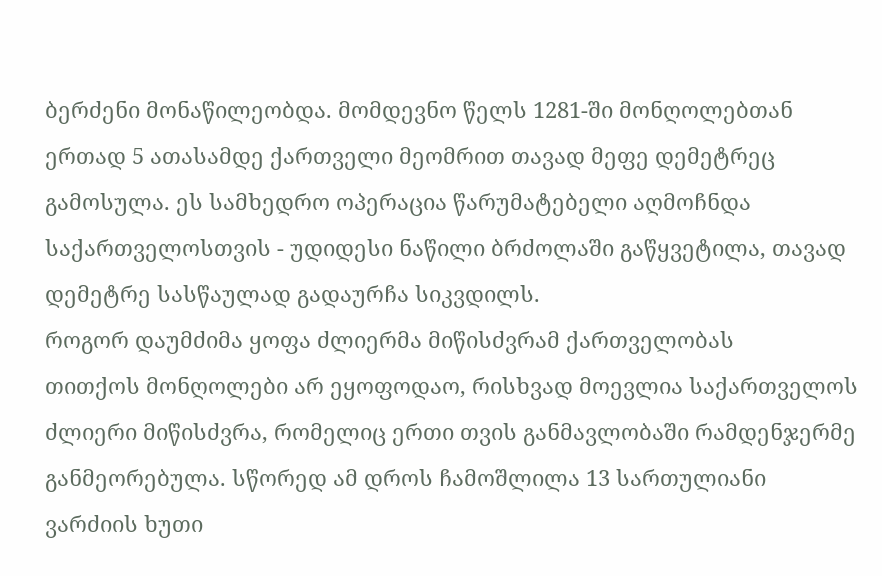ბერძენი მონაწილეობდა. მომდევნო წელს 1281-ში მონღოლებთან ერთად 5 ათასამდე ქართველი მეომრით თავად მეფე დემეტრეც გამოსულა. ეს სამხედრო ოპერაცია წარუმატებელი აღმოჩნდა საქართველოსთვის - უდიდესი ნაწილი ბრძოლაში გაწყვეტილა, თავად დემეტრე სასწაულად გადაურჩა სიკვდილს.
როგორ დაუმძიმა ყოფა ძლიერმა მიწისძვრამ ქართველობას
თითქოს მონღოლები არ ეყოფოდაო, რისხვად მოევლია საქართველოს ძლიერი მიწისძვრა, რომელიც ერთი თვის განმავლობაში რამდენჯერმე განმეორებულა. სწორედ ამ დროს ჩამოშლილა 13 სართულიანი ვარძიის ხუთი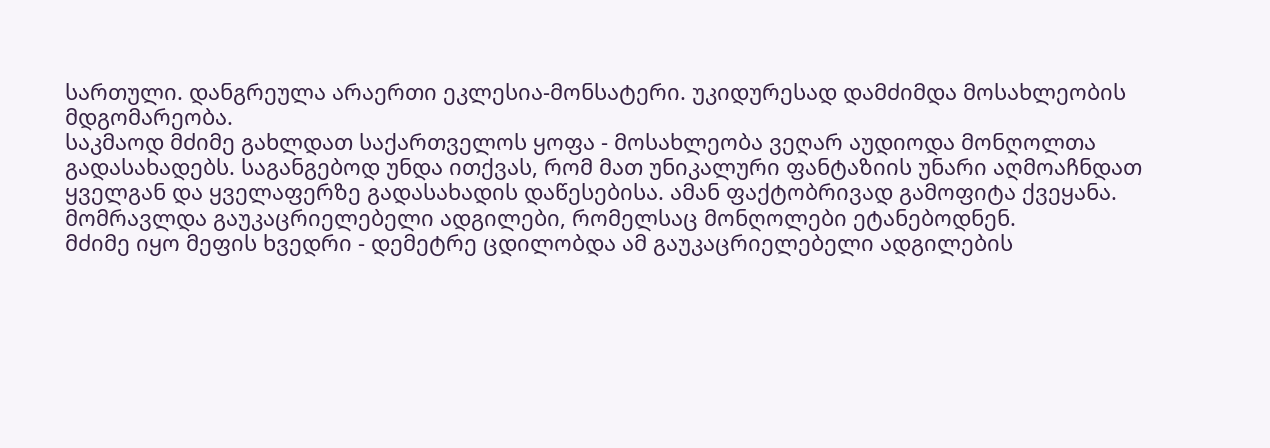სართული. დანგრეულა არაერთი ეკლესია-მონსატერი. უკიდურესად დამძიმდა მოსახლეობის მდგომარეობა.
საკმაოდ მძიმე გახლდათ საქართველოს ყოფა - მოსახლეობა ვეღარ აუდიოდა მონღოლთა გადასახადებს. საგანგებოდ უნდა ითქვას, რომ მათ უნიკალური ფანტაზიის უნარი აღმოაჩნდათ ყველგან და ყველაფერზე გადასახადის დაწესებისა. ამან ფაქტობრივად გამოფიტა ქვეყანა. მომრავლდა გაუკაცრიელებელი ადგილები, რომელსაც მონღოლები ეტანებოდნენ.
მძიმე იყო მეფის ხვედრი - დემეტრე ცდილობდა ამ გაუკაცრიელებელი ადგილების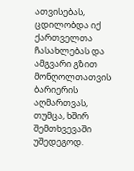ათვისებას, ცდილობდა იქ ქართველთა ჩასახლებას და ამგვარი გზით მონღოლთათვის ბარიერის აღმართვას, თუმცა, ხშირ შემთხვევაში უშედეგოდ.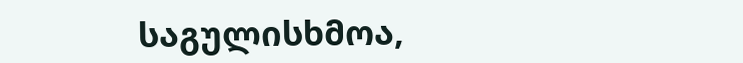საგულისხმოა,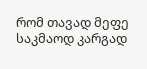რომ თავად მეფე საკმაოდ კარგად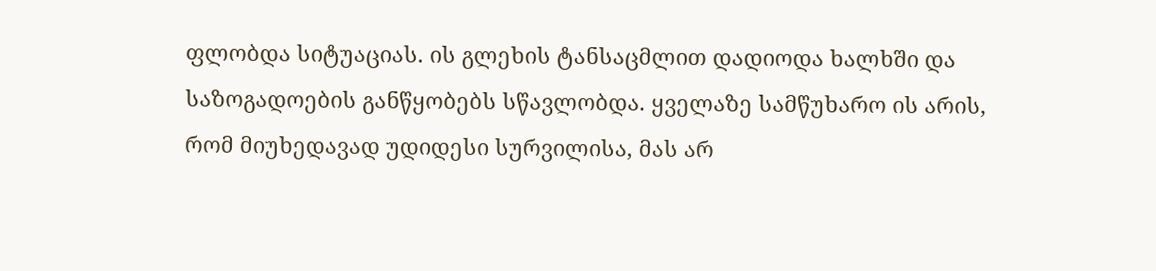ფლობდა სიტუაციას. ის გლეხის ტანსაცმლით დადიოდა ხალხში და საზოგადოების განწყობებს სწავლობდა. ყველაზე სამწუხარო ის არის, რომ მიუხედავად უდიდესი სურვილისა, მას არ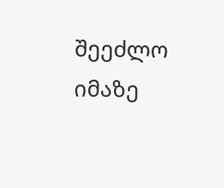შეეძლო იმაზე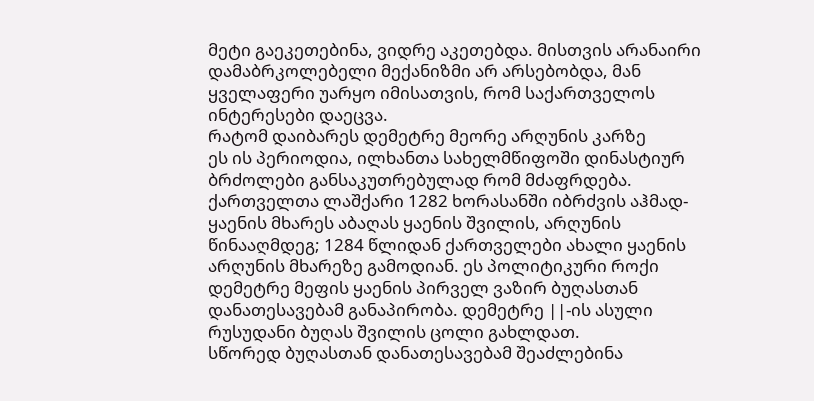მეტი გაეკეთებინა, ვიდრე აკეთებდა. მისთვის არანაირი დამაბრკოლებელი მექანიზმი არ არსებობდა, მან ყველაფერი უარყო იმისათვის, რომ საქართველოს ინტერესები დაეცვა.
რატომ დაიბარეს დემეტრე მეორე არღუნის კარზე
ეს ის პერიოდია, ილხანთა სახელმწიფოში დინასტიურ ბრძოლები განსაკუთრებულად რომ მძაფრდება. ქართველთა ლაშქარი 1282 ხორასანში იბრძვის აჰმად-ყაენის მხარეს აბაღას ყაენის შვილის, არღუნის წინააღმდეგ; 1284 წლიდან ქართველები ახალი ყაენის არღუნის მხარეზე გამოდიან. ეს პოლიტიკური როქი დემეტრე მეფის ყაენის პირველ ვაზირ ბუღასთან დანათესავებამ განაპირობა. დემეტრე ||-ის ასული რუსუდანი ბუღას შვილის ცოლი გახლდათ.
სწორედ ბუღასთან დანათესავებამ შეაძლებინა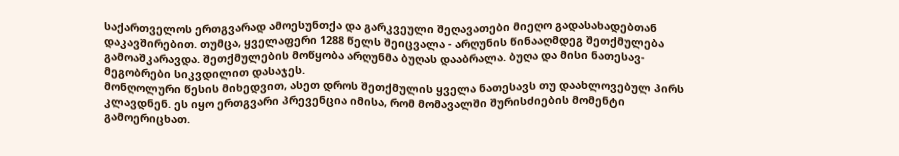საქართველოს ერთგვარად ამოესუნთქა და გარკვეული შეღავათები მიეღო გადასახადებთან დაკავშირებით. თუმცა, ყველაფერი 1288 წელს შეიცვალა - არღუნის წინააღმდეგ შეთქმულება გამოაშკარავდა. შეთქმულების მოწყობა არღუნმა ბუღას დააბრალა. ბუღა და მისი ნათესავ-მეგობრები სიკვდილით დასაჯეს.
მონღოლური წესის მიხედვით, ასეთ დროს შეთქმულის ყველა ნათესავს თუ დაახლოვებულ პირს კლავდნენ. ეს იყო ერთგვარი პრევენცია იმისა, რომ მომავალში შურისძიების მომენტი გამოერიცხათ.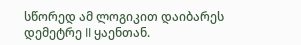სწორედ ამ ლოგიკით დაიბარეს დემეტრე II ყაენთან.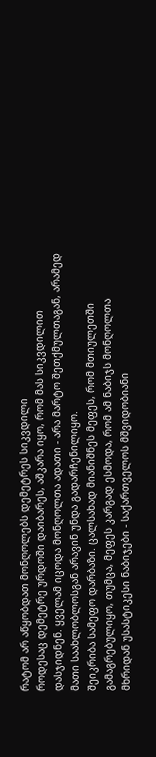რატომ არ აწყობდათ მონღოლებს დემეტრეს სიკვდილი
როდესაც დემეტრე ურდოში დაიბარეს, აშკარა იყო, რომ მას სიკვდილით დასჯიდნენ. ყველამ იცოდა მონღოლთა ადათი - არა მარტო შეთქმულთაგან, არამედ მათი საახლობლოსგან არავინ უნდა გადარჩენილიყო.
შეიკრიბა სამეფო დარბაზი. ცალსახად მიანიშნეს მეფეს, რომ მთიულეთში გამაგრებულიყო, თუმცა, მეფეს კარგად ესმოდა, რომ ამ ნაბიჯს მონღოლთა მხრიდან უსასტიკესი ნაბიჯები - საქართველოს მშვიდობიანი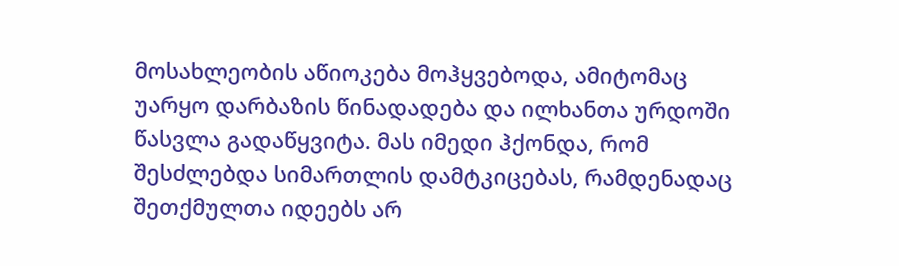მოსახლეობის აწიოკება მოჰყვებოდა, ამიტომაც უარყო დარბაზის წინადადება და ილხანთა ურდოში წასვლა გადაწყვიტა. მას იმედი ჰქონდა, რომ შესძლებდა სიმართლის დამტკიცებას, რამდენადაც შეთქმულთა იდეებს არ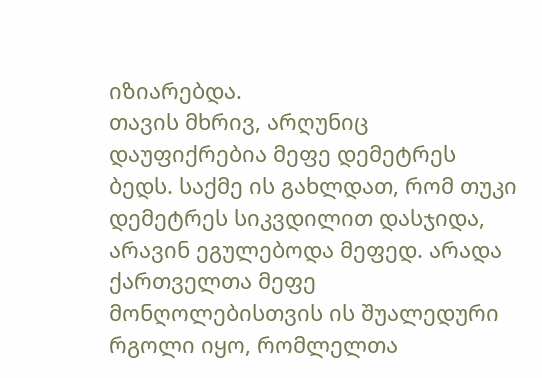იზიარებდა.
თავის მხრივ, არღუნიც დაუფიქრებია მეფე დემეტრეს ბედს. საქმე ის გახლდათ, რომ თუკი დემეტრეს სიკვდილით დასჯიდა, არავინ ეგულებოდა მეფედ. არადა ქართველთა მეფე მონღოლებისთვის ის შუალედური რგოლი იყო, რომლელთა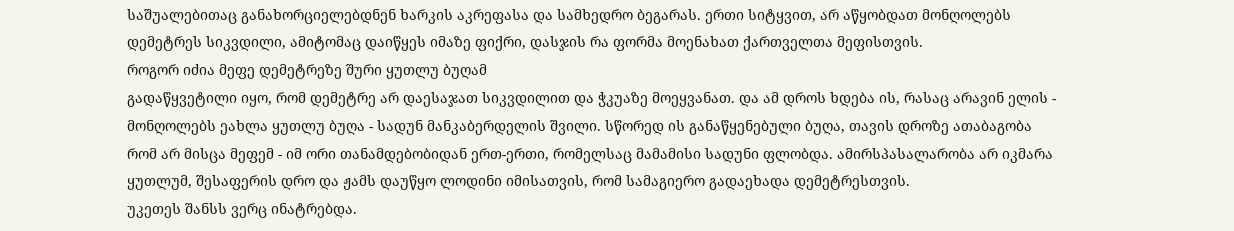საშუალებითაც განახორციელებდნენ ხარკის აკრეფასა და სამხედრო ბეგარას. ერთი სიტყვით, არ აწყობდათ მონღოლებს დემეტრეს სიკვდილი, ამიტომაც დაიწყეს იმაზე ფიქრი, დასჯის რა ფორმა მოენახათ ქართველთა მეფისთვის.
როგორ იძია მეფე დემეტრეზე შური ყუთლუ ბუღამ
გადაწყვეტილი იყო, რომ დემეტრე არ დაესაჯათ სიკვდილით და ჭკუაზე მოეყვანათ. და ამ დროს ხდება ის, რასაც არავინ ელის - მონღოლებს ეახლა ყუთლუ ბუღა - სადუნ მანკაბერდელის შვილი. სწორედ ის განაწყენებული ბუღა, თავის დროზე ათაბაგობა რომ არ მისცა მეფემ - იმ ორი თანამდებობიდან ერთ-ერთი, რომელსაც მამამისი სადუნი ფლობდა. ამირსპასალარობა არ იკმარა ყუთლუმ, შესაფერის დრო და ჟამს დაუწყო ლოდინი იმისათვის, რომ სამაგიერო გადაეხადა დემეტრესთვის.
უკეთეს შანსს ვერც ინატრებდა.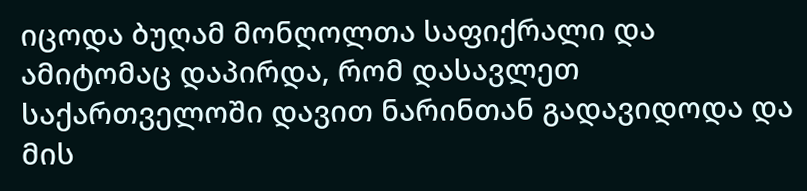იცოდა ბუღამ მონღოლთა საფიქრალი და ამიტომაც დაპირდა, რომ დასავლეთ საქართველოში დავით ნარინთან გადავიდოდა და მის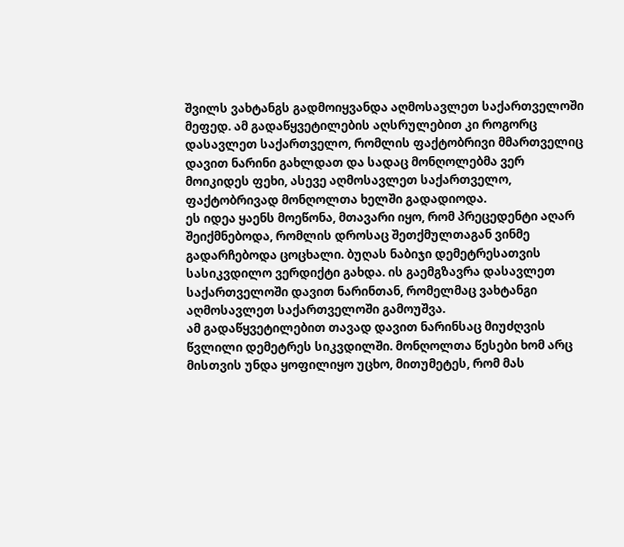შვილს ვახტანგს გადმოიყვანდა აღმოსავლეთ საქართველოში მეფედ. ამ გადაწყვეტილების აღსრულებით კი როგორც დასავლეთ საქართველო, რომლის ფაქტობრივი მმართველიც დავით ნარინი გახლდათ და სადაც მონღოლებმა ვერ მოიკიდეს ფეხი, ასევე აღმოსავლეთ საქართველო, ფაქტობრივად მონღოლთა ხელში გადადიოდა.
ეს იდეა ყაენს მოეწონა, მთავარი იყო, რომ პრეცედენტი აღარ შეიქმნებოდა, რომლის დროსაც შეთქმულთაგან ვინმე გადარჩებოდა ცოცხალი. ბუღას ნაბიჯი დემეტრესათვის სასიკვდილო ვერდიქტი გახდა. ის გაემგზავრა დასავლეთ საქართველოში დავით ნარინთან, რომელმაც ვახტანგი აღმოსავლეთ საქართველოში გამოუშვა.
ამ გადაწყვეტილებით თავად დავით ნარინსაც მიუძღვის წვლილი დემეტრეს სიკვდილში. მონღოლთა წესები ხომ არც მისთვის უნდა ყოფილიყო უცხო, მითუმეტეს, რომ მას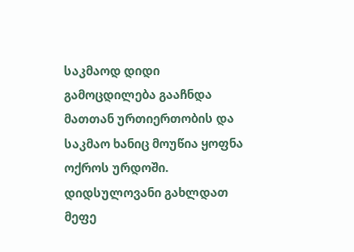საკმაოდ დიდი გამოცდილება გააჩნდა მათთან ურთიერთობის და საკმაო ხანიც მოუწია ყოფნა ოქროს ურდოში.
დიდსულოვანი გახლდათ მეფე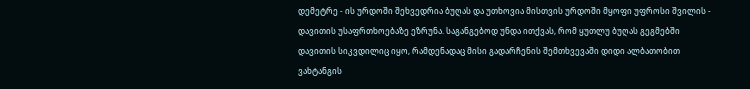დემეტრე - ის ურდოში შეხვედრია ბუღას და უთხოვია მისთვის ურდოში მყოფი უფროსი შვილის - დავითის უსაფრთხოებაზე ეზრუნა. საგანგებოდ უნდა ითქვას, რომ ყუთლუ ბუღას გეგმებში დავითის სიკვდილიც იყო, რამდენადაც მისი გადარჩენის შემთხვევაში დიდი ალბათობით ვახტანგის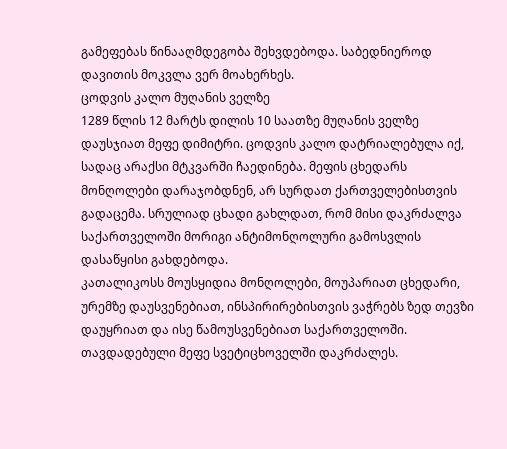გამეფებას წინააღმდეგობა შეხვდებოდა. საბედნიეროდ დავითის მოკვლა ვერ მოახერხეს.
ცოდვის კალო მუღანის ველზე
1289 წლის 12 მარტს დილის 10 საათზე მუღანის ველზე დაუსჯიათ მეფე დიმიტრი. ცოდვის კალო დატრიალებულა იქ, სადაც არაქსი მტკვარში ჩაედინება. მეფის ცხედარს მონღოლები დარაჯობდნენ, არ სურდათ ქართველებისთვის გადაცემა. სრულიად ცხადი გახლდათ, რომ მისი დაკრძალვა საქართველოში მორიგი ანტიმონღოლური გამოსვლის დასაწყისი გახდებოდა.
კათალიკოსს მოუსყიდია მონღოლები, მოუპარიათ ცხედარი, ურემზე დაუსვენებიათ, ინსპირირებისთვის ვაჭრებს ზედ თევზი დაუყრიათ და ისე წამოუსვენებიათ საქართველოში. თავდადებული მეფე სვეტიცხოველში დაკრძალეს.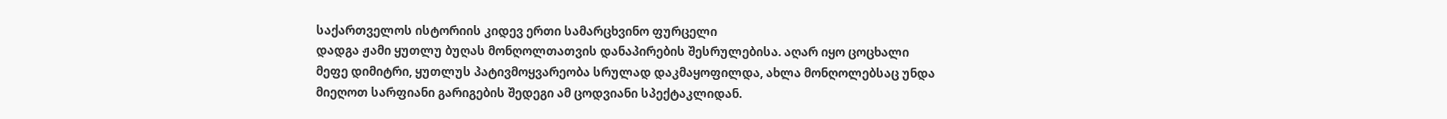საქართველოს ისტორიის კიდევ ერთი სამარცხვინო ფურცელი
დადგა ჟამი ყუთლუ ბუღას მონღოლთათვის დანაპირების შესრულებისა. აღარ იყო ცოცხალი მეფე დიმიტრი, ყუთლუს პატივმოყვარეობა სრულად დაკმაყოფილდა, ახლა მონღოლებსაც უნდა მიეღოთ სარფიანი გარიგების შედეგი ამ ცოდვიანი სპექტაკლიდან.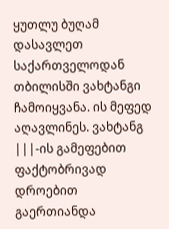ყუთლუ ბუღამ დასავლეთ საქართველოდან თბილისში ვახტანგი ჩამოიყვანა. ის მეფედ აღავლინეს. ვახტანგ |||-ის გამეფებით ფაქტობრივად დროებით გაერთიანდა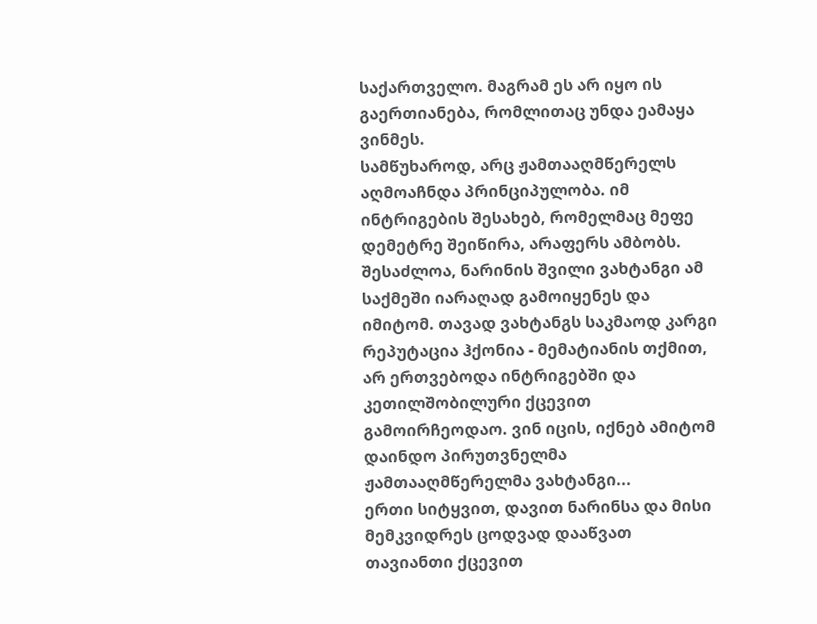საქართველო. მაგრამ ეს არ იყო ის გაერთიანება, რომლითაც უნდა ეამაყა ვინმეს.
სამწუხაროდ, არც ჟამთააღმწერელს აღმოაჩნდა პრინციპულობა. იმ ინტრიგების შესახებ, რომელმაც მეფე დემეტრე შეიწირა, არაფერს ამბობს. შესაძლოა, ნარინის შვილი ვახტანგი ამ საქმეში იარაღად გამოიყენეს და იმიტომ. თავად ვახტანგს საკმაოდ კარგი რეპუტაცია ჰქონია - მემატიანის თქმით, არ ერთვებოდა ინტრიგებში და კეთილშობილური ქცევით გამოირჩეოდაო. ვინ იცის, იქნებ ამიტომ დაინდო პირუთვნელმა ჟამთააღმწერელმა ვახტანგი...
ერთი სიტყვით, დავით ნარინსა და მისი მემკვიდრეს ცოდვად დააწვათ თავიანთი ქცევით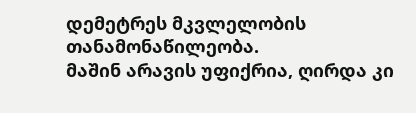დემეტრეს მკვლელობის თანამონაწილეობა.
მაშინ არავის უფიქრია, ღირდა კი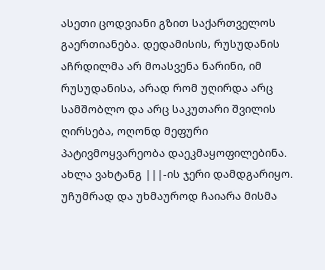ასეთი ცოდვიანი გზით საქართველოს გაერთიანება. დედამისის, რუსუდანის აჩრდილმა არ მოასვენა ნარინი, იმ რუსუდანისა, არად რომ უღირდა არც სამშობლო და არც საკუთარი შვილის ღირსება, ოღონდ მეფური პატივმოყვარეობა დაეკმაყოფილებინა.
ახლა ვახტანგ |||-ის ჯერი დამდგარიყო. უჩუმრად და უხმაუროდ ჩაიარა მისმა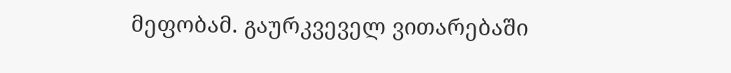მეფობამ. გაურკვეველ ვითარებაში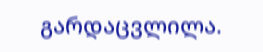გარდაცვლილა.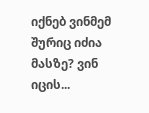იქნებ ვინმემ შურიც იძია მასზე? ვინ იცის...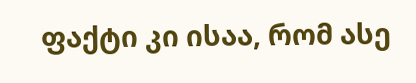ფაქტი კი ისაა, რომ ასე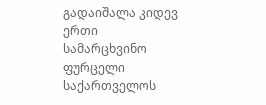გადაიშალა კიდევ ერთი სამარცხვინო ფურცელი საქართველოს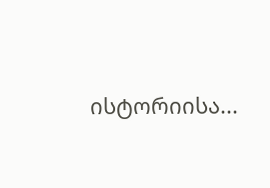ისტორიისა...